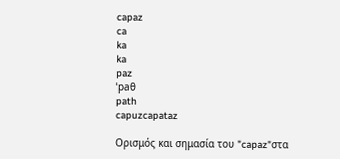capaz
ca
ka
ka
paz
ˈpaθ
path
capuzcapataz

Ορισμός και σημασία του "capaz"στα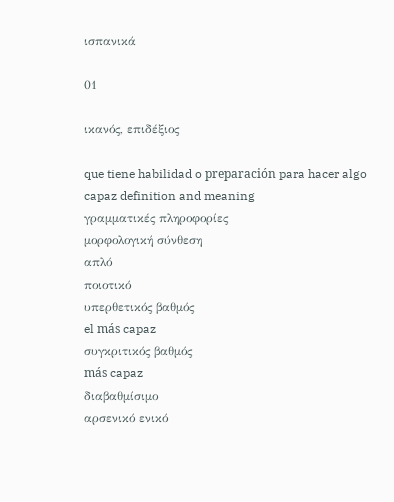ισπανικά

01

ικανός, επιδέξιος

que tiene habilidad o preparación para hacer algo
capaz definition and meaning
γραμματικές πληροφορίες
μορφολογική σύνθεση
απλό
ποιοτικό
υπερθετικός βαθμός
el más capaz
συγκριτικός βαθμός
más capaz
διαβαθμίσιμο
αρσενικό ενικό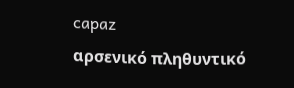capaz
αρσενικό πληθυντικό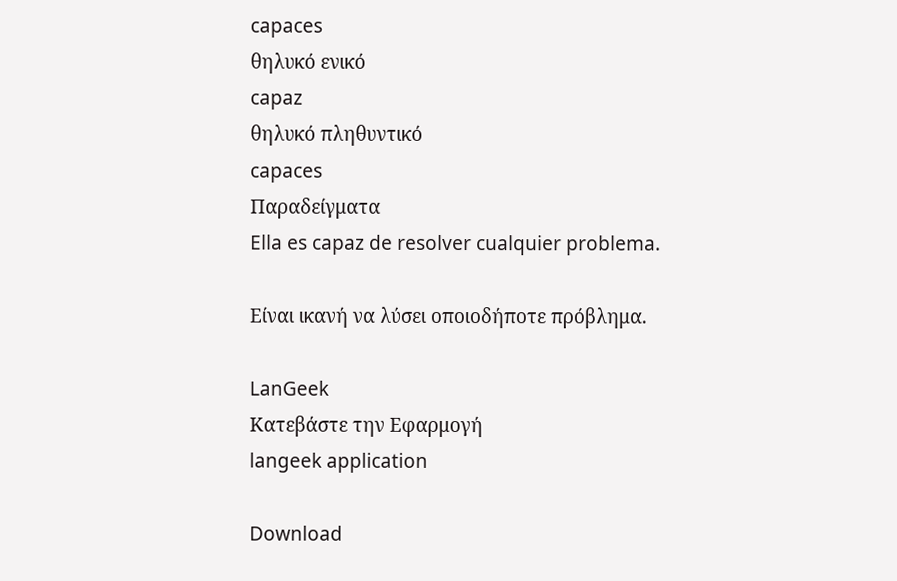capaces
θηλυκό ενικό
capaz
θηλυκό πληθυντικό
capaces
Παραδείγματα
Ella es capaz de resolver cualquier problema.

Είναι ικανή να λύσει οποιοδήποτε πρόβλημα.

LanGeek
Κατεβάστε την Εφαρμογή
langeek application

Download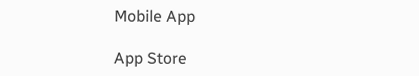Mobile App

App Store